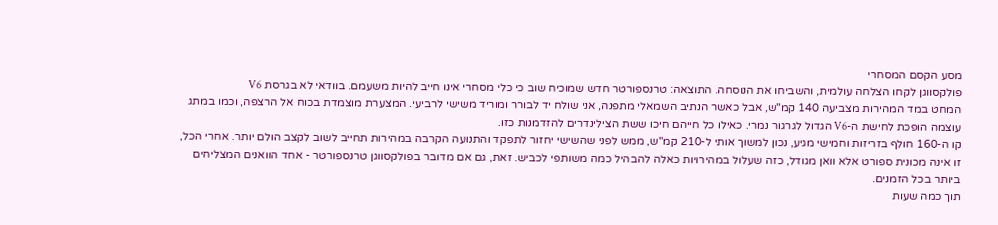מסע הקסם המסחרי
פולקסווגן לקחו הצלחה עולמית, והשביחו את הנוסחה. התוצאה: טרנספורטר חדש שמוכיח שוב כי כלי מסחרי אינו חייב להיות משעמם. בוודאי לא בגרסת V6
המחט במד המהירות מצביעה 140 קמ"ש, אבל כאשר הנתיב השמאלי מתפנה, אני שולח יד לבורר ומוריד משישי לרביעי. המצערת מוצמדת בכוח אל הרצפה, וכמו במתג עוצמה הופכת לחישת ה-V6 הגדול לגרגור נמרי. כאילו כל חייהם חיכו ששת הצילינדרים להזדמנות כזו.
קו ה-160 חולף בזריזות וחמישי מגיע, נכון למשוך אותי ל-210 קמ"ש, ממש לפני שהשישי יחזור לתפקד והתנועה הקרבה במהירות תחייב לשוב לקצב הולם יותר. אחרי הכל, זו אינה מכונית ספורט אלא וואן מגודל, כזה שעלול במהירויות כאלה להבהיל כמה משותפי לכביש. זאת, גם אם מדובר בפולקסווגן טרנספורטר - אחד הוואנים המצליחים ביותר בכל הזמנים.
תוך כמה שעות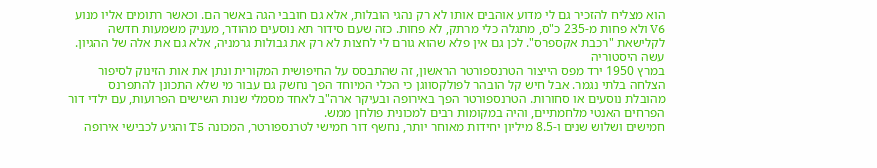הוא מצליח להזכיר גם לי מדוע אוהבים אותו לא רק נהגי הובלות, אלא גם חובבי הגה באשר הם. וכאשר רתומים אליו מנוע V6 ולא פחות מ-235 כ"ס, מתגלה כלי מרתק, לא פחות. כזה שעם סידור תא נוסעים מהודר, מעניק משמעות חדשה לקלישאת "רכבת אקספרס". לכן גם אין פלא שהוא גורם לי לחצות לא רק את גבולות גרמניה, אלא גם את אלה של ההגיון.
עשה היסטוריה
במרץ 1950 ירד מפס הייצור הטרנספורטר הראשון, זה שהתבסס על החיפושית המקורית ונתן את אות הזינוק לסיפור הצלחה בלתי נגמר. אבל חיש קל הובהר לפולקסווגן כי הכלי המיוחד הפך נחשק גם עבור מי שלא התכונן להתפרנס מהובלת נוסעים או סחורות. הטרנספורטר הפך באירופה ובעיקר ארה"ב לאחד מסמלי שנות השישים הפרועות, עם ילדי דור הפרחים האנטי מלחמתיים, והיה במקומות רבים למכונית פולחן ממש.
חמישים ושלוש שנים ו-8.5 מיליון יחידות מאוחר יותר, נחשף דור חמישי לטרנספורטר, המכונה T5 והגיע לכבישי אירופה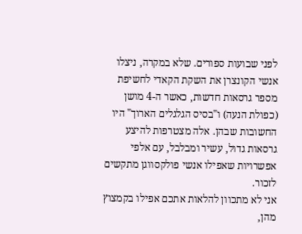לפני שבועות ספורים. שלא במקרה, ניצלו אנשי הקונצרן את השקת הקאדי לחשיפת מספר גרסאות חדשות, כאשר ה-4 מושן (כפולת הנעה) ו"בסיס הגלגלים הארוך" היו החשובות שבהן. אלה מצטרפות להיצע גרסאות גדול, עשיר ומבלבל, עם אלפי אפשרויות שאפילו אנשי פולקסווגן מתקשים לזכור.
אני לא מתכוון להלאות אתכם אפילו בקמצוץ מהן,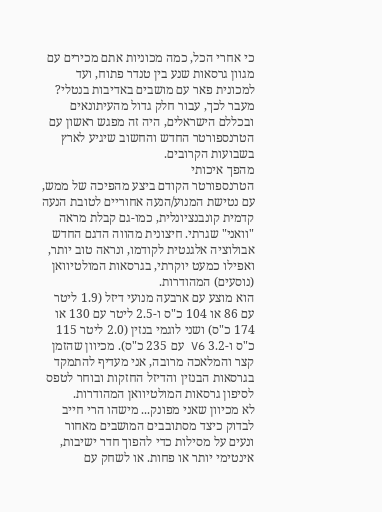כי אחרי הכל, כמה מכוניות אתם מכירים עם מגוון גרסאות שנע בין טנדר פתוח, ועד למכונית פאר עם מושבים באדיבות בנטלי? מעבר לכך, עבור חלק גדול מהעיתונאים ובכללם הישראלים, היה זה מפגש ראשון עם הטרנספורטר החדש והחשוב שיגיע לארץ בשבועות הקרובים.
מהפך איכותי
הטרנספורטר הקודם ביצע מהפיכה של ממש, עם נטישת המנוע/הנעה אחוריים לטובת הנעה קדמית קונבנציונלית, כמו-גם קבלת מראה "וואני" שגרתי. חיצונית מהווה הדגם החדש אבולוציה אלגנטית לקודמו, ונראה טוב יותר, ואפילו כמעט יוקרתי, בגרסאות המולטיוואן (נוסעים) המהודרות.
הוא מוצע עם ארבעה מנועי דיזל (1.9 ליטר עם 86 או 104 כ"ס ו-2.5 ליטר עם 130 או 174 כ"ס) ושני לוגמי בנזין (2.0 ליטר 115 כ"ס ו-3.2 V6 עם 235 כ"ס). מכיוון שהזמן קצר והמלאכה מרובה, אני מעדיף להתמקד בגרסאות הבנזין והדיזל החזקות ובוחר לטפס לסיפון גרסאות המולטיוואן המהודרות.
לא מכיוון שאני מפונק... מישהו הרי חייב לבדוק כיצד מסתובבים המושבים מאחור ונעים על מסילות כדי להפוך חדר ישיבות, אינטימי יותר או פחות. או לשחק עם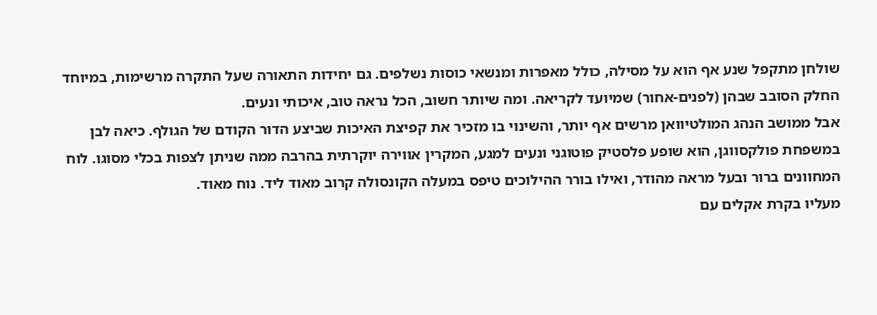שולחן מתקפל שנע אף הוא על מסילה, כולל מאפרות ומנשאי כוסות נשלפים. גם יחידות התאורה שעל התקרה מרשימות, במיוחד החלק הסובב שבהן (לפנים-אחור) שמיועד לקריאה. ומה שיותר חשוב, הכל נראה טוב, איכותי ונעים.
אבל ממושב הנהג המולטיוואן מרשים אף יותר, והשינוי בו מזכיר את קפיצת האיכות שביצע הדור הקודם של הגולף. כיאה לבן במשפחת פולקסווגן, הוא שופע פלסטיק פוטוגני ונעים למגע, המקרין אווירה יוקרתית בהרבה ממה שניתן לצפות בכלי מסוגו. לוח המחוונים ברור ובעל מראה מהודר, ואילו בורר ההילוכים טיפס במעלה הקונסולה קרוב מאוד ליד. נוח מאוד.
מעליו בקרת אקלים עם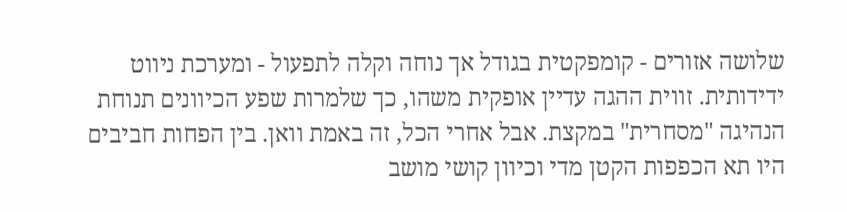שלושה אזורים - קומפקטית בגודל אך נוחה וקלה לתפעול - ומערכת ניווט ידידותית. זווית ההגה עדיין אופקית משהו, כך שלמרות שפע הכיוונים תנוחת הנהיגה "מסחרית" במקצת. אבל אחרי הכל, זה באמת וואן. בין הפחות חביבים היו תא הכפפות הקטן מדי וכיוון קושי מושב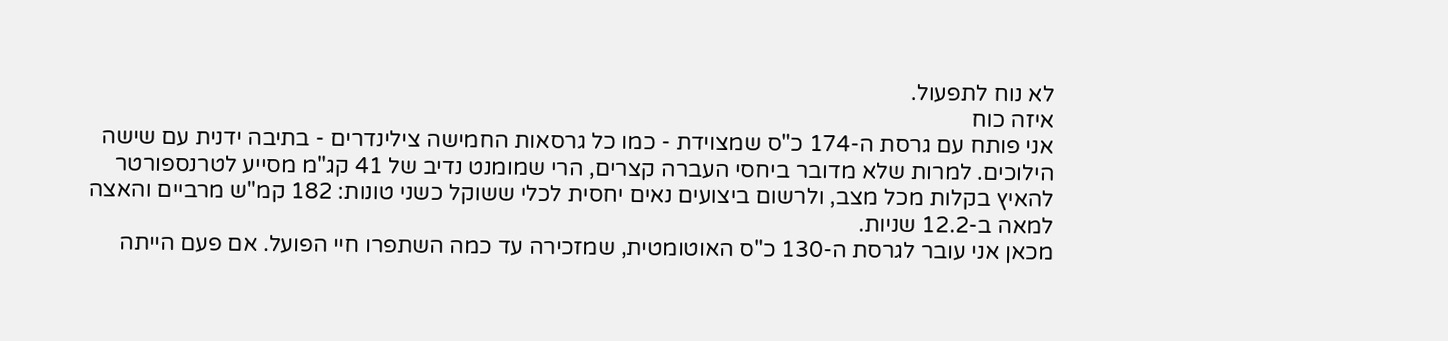לא נוח לתפעול.
איזה כוח
אני פותח עם גרסת ה-174 כ"ס שמצוידת - כמו כל גרסאות החמישה צילינדרים - בתיבה ידנית עם שישה הילוכים. למרות שלא מדובר ביחסי העברה קצרים, הרי שמומנט נדיב של 41 קג"מ מסייע לטרנספורטר להאיץ בקלות מכל מצב, ולרשום ביצועים נאים יחסית לכלי ששוקל כשני טונות: 182 קמ"ש מרביים והאצה למאה ב-12.2 שניות.
מכאן אני עובר לגרסת ה-130 כ"ס האוטומטית, שמזכירה עד כמה השתפרו חיי הפועל. אם פעם הייתה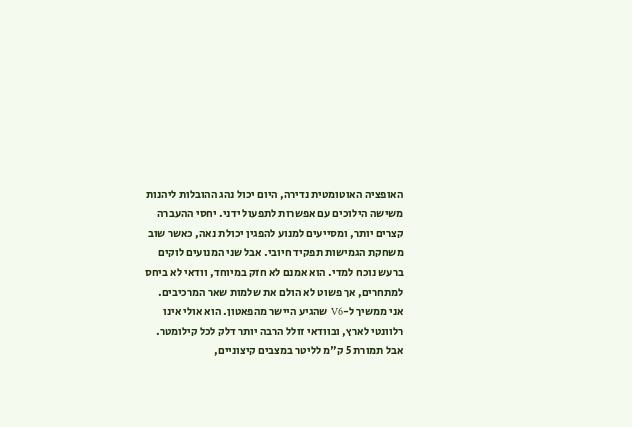האופציה האוטומטית נדירה, היום יכול נהג ההובלות ליהנות משישה הילוכים עם אפשרות לתפעול ידני. יחסי ההעברה קצרים יותר, ומסייעים למנוע להפגין יכולת נאה, כאשר שוב משחקת הגמישות תפקיד חיובי. אבל שני המנועים לוקים ברעש נוכח למדי. הוא אמנם לא חזק במיוחד, וודאי לא ביחס למתחרים, אך פשוט לא הולם את שלמות שאר המרכיבים.
אני ממשיך ל-V6 שהגיע היישר מהפאטון. הוא אולי אינו רלוונטי לארץ, ובוודאי זולל הרבה יותר דלק לכל קילומטר. אבל תמורת 5 ק"מ לליטר במצבים קיצוניים,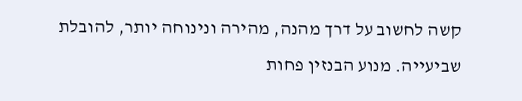קשה לחשוב על דרך מהנה, מהירה ונינוחה יותר, להובלת שביעייה. מנוע הבנזין פחות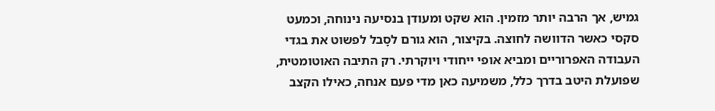גמיש, אך הרבה יותר מזמין. הוא שקט ומעודן בנסיעה נינוחה, וכמעט סקסי כאשר הדוושה לחוצה. בקיצור, הוא גורם לסָבל לפשוט את בגדי העבודה האפרוריים ומביא אופי ייחודי ויוקרתי. רק התיבה האוטומטית, שפועלת היטב בדרך כלל, משמיעה כאן מדי פעם אנחה, כאילו הקצב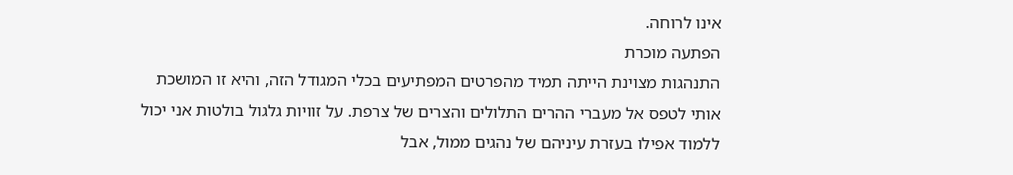אינו לרוחה.
הפתעה מוכרת
התנהגות מצוינת הייתה תמיד מהפרטים המפתיעים בכלי המגודל הזה, והיא זו המושכת אותי לטפס אל מעברי ההרים התלולים והצרים של צרפת. על זוויות גלגול בולטות אני יכול ללמוד אפילו בעזרת עיניהם של נהגים ממול, אבל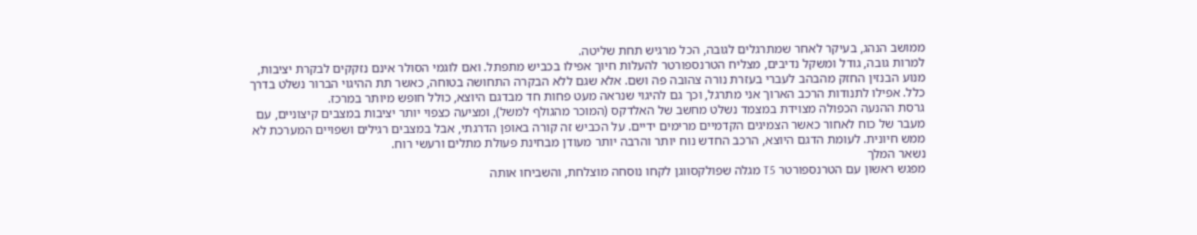ממושב הנהג, בעיקר לאחר שמתרגלים לגובה, הכל מרגיש תחת שליטה.
למרות גובה, גודל ומשקל נדיבים, מצליח הטרנספורטר להעלות חיוך אפילו בכביש מתפתל. ואם לוגמי הסולר אינם נזקקים לבקרת יציבות, מנוע הבנזין החזק מהבהב לעברי בעזרת נורה צהובה פה ושם. אלא שגם ללא הבקרה התחושה בטוחה, כאשר תת ההיגוי הברור נשלט בדרך כלל. אפילו לתנודות הרכב הארוך אני מתרגל, וכך גם להיגוי שנראה מעט פחות חד מבדגם היוצא, כולל חופש מיותר במרכז.
גרסת ההנעה הכפולה מצוידת במצמד נשלט מחשב של האלדקס (המוכר מהגולף למשל), ומציעה כצפוי יותר יציבות במצבים קיצוניים, עם מעבר של כוח לאחור כאשר הצמיגים הקדמיים מרימים ידיים. על הכביש זה קורה באופן הדרגתי, אבל במצבים רגילים ושפויים המערכת לא ממש חיונית. לעומת הדגם היוצא, הרכב החדש נוח יותר והרבה יותר מעודן מבחינת פעולת מתלים ורעשי רוח.
נשאר המלך
מפגש ראשון עם הטרנספורטר T5 מגלה שפולקסווגן לקחו נוסחה מוצלחת, והשביחו אותה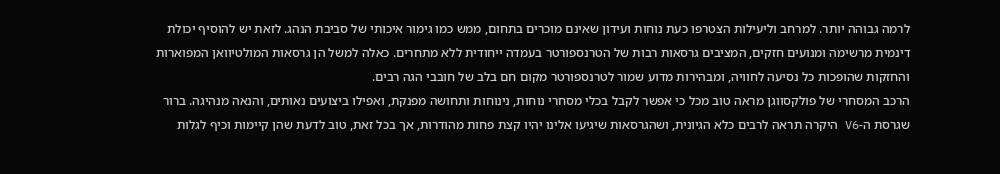לרמה גבוהה יותר. למרחב וליעילות הצטרפו כעת נוחות ועידון שאינם מוכרים בתחום, ממש כמו גימור איכותי של סביבת הנהג. לזאת יש להוסיף יכולת דינמית מרשימה ומנועים חזקים, המציבים גרסאות רבות של הטרנספורטר בעמדה ייחודית ללא מתחרים. כאלה למשל הן גרסאות המולטיוואן המפוארות והחזקות שהופכות כל נסיעה לחוויה, ומבהירות מדוע שמור לטרנספורטר מקום חם בלב של חובבי הגה רבים.
הרכב המסחרי של פולקסווגן מראה טוב מכל כי אפשר לקבל בכלי מסחרי נוחות, נינוחות ותחושה מפנקת, ואפילו ביצועים נאותים, והנאה מנהיגה. ברור שגרסת ה-V6 היקרה תראה לרבים כלא הגיונית, ושהגרסאות שיגיעו אלינו יהיו קצת פחות מהודרות, אך בכל זאת, טוב לדעת שהן קיימות וכיף לגלות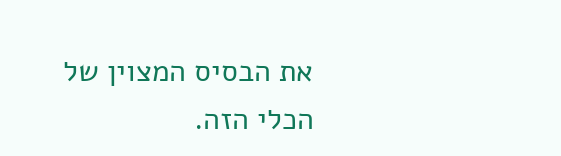את הבסיס המצוין של הכלי הזה.